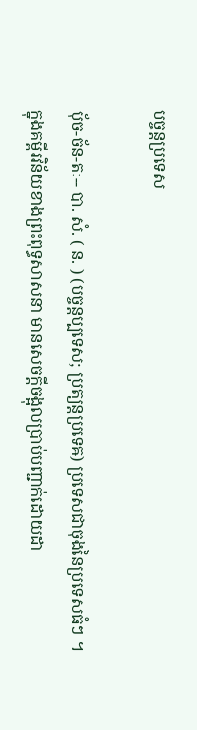បច្ចន្តប្រទេស

ប៉័ច-ច័ន-តៈ-- បា. សំ. ( ន. ) (បច្ចន្តប្បទេស; ប្រត្យន្តប្រទេឝ) ប្រទេសជាចុងនៃប្រទេសធំៗ ។ ក្នុងគម្ពីរវិន័យខាងព្រះពុទ្ធសាសនា មានសេចក្ដីចង្អុលប្រាប់បញ្ជាក់ដោយដា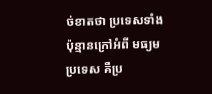ច់ខាតថា ប្រទេសទាំងប៉ុន្មានក្រៅអំពី មធ្យមប្រទេស គឺប្រ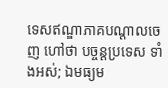ទេសឥណ្ឌាភាគបណ្ដាលចេញ ហៅថា បច្ចន្តប្រទេស ទាំងអស់; ឯមធ្យម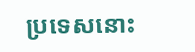ប្រទេសនោះ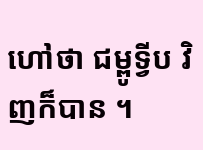ហៅថា ជម្ពូទ្វីប វិញក៏បាន ។